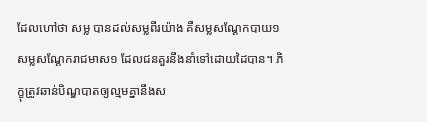ដែលហៅថា សម្ល បានដល់សម្លពីរយ៉ាង គឺសម្លសណ្តែកបាយ១ សម្លសណ្តែករាជមាស១ ដែលជនគួរនឹងនាំទៅដោយដៃបាន។ ភិក្ខុត្រូវឆាន់បិណ្ឌបាតឲ្យល្មមគ្នានឹងស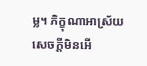ម្ល។ ភិក្ខុណាអាស្រ័យសេចក្តីមិនអើ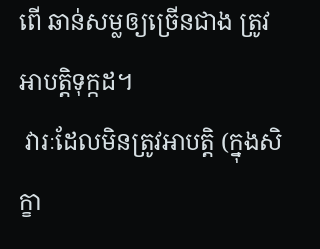ពើ ឆាន់សម្លឲ្យច្រើនជាង ត្រូវអាបត្តិទុក្កដ។
 វារៈដែលមិនត្រូវអាបត្តិ (ក្នុងសិក្ខា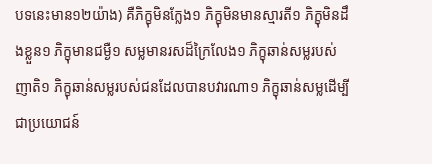បទនេះមាន១២យ៉ាង) គឺភិក្ខុមិនក្លែង១ ភិក្ខុមិនមានស្មារតី១ ភិក្ខុមិនដឹងខ្លួន១ ភិក្ខុមានជម្ងឺ១ សម្លមានរសដ៏ក្រៃលែង១ ភិក្ខុឆាន់សម្លរបស់ញាតិ១ ភិក្ខុឆាន់សម្លរបស់ជនដែលបានបវារណា១ ភិក្ខុឆាន់សម្លដើម្បីជាប្រយោជន៍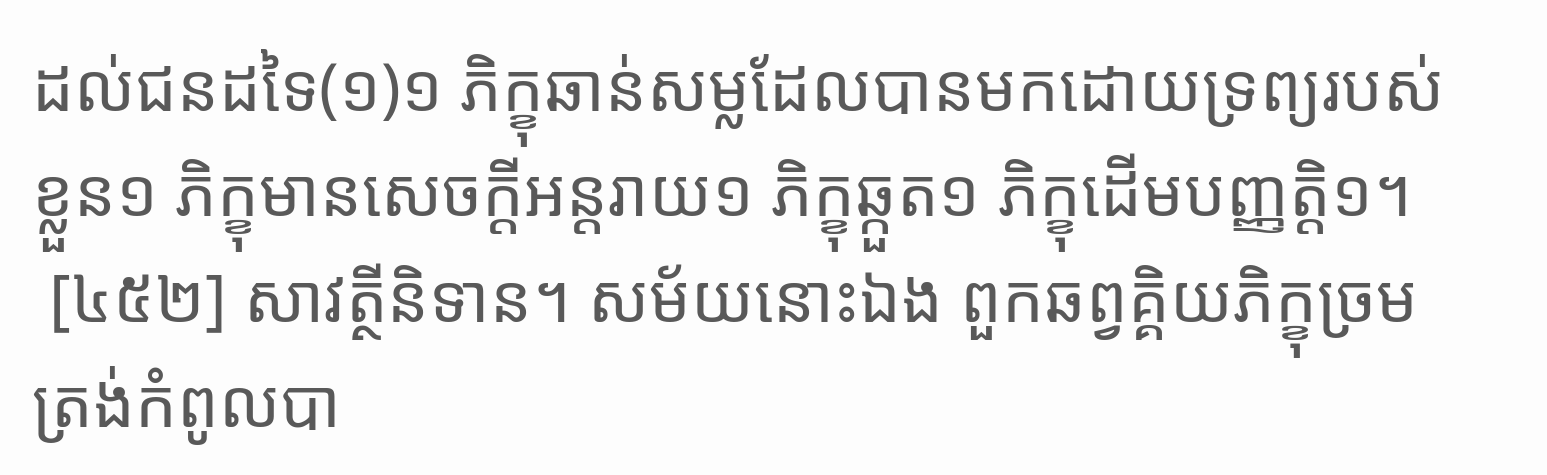ដល់ជនដទៃ(១)១ ភិក្ខុឆាន់សម្លដែលបានមកដោយទ្រព្យរបស់ខ្លួន១ ភិក្ខុមានសេចក្តីអន្តរាយ១ ភិក្ខុឆ្កួត១ ភិក្ខុដើមបញ្ញត្តិ១។
 [៤៥២] សាវត្ថីនិទាន។ សម័យនោះឯង ពួកឆព្វគ្គិយភិក្ខុច្រមត្រង់កំពូលបា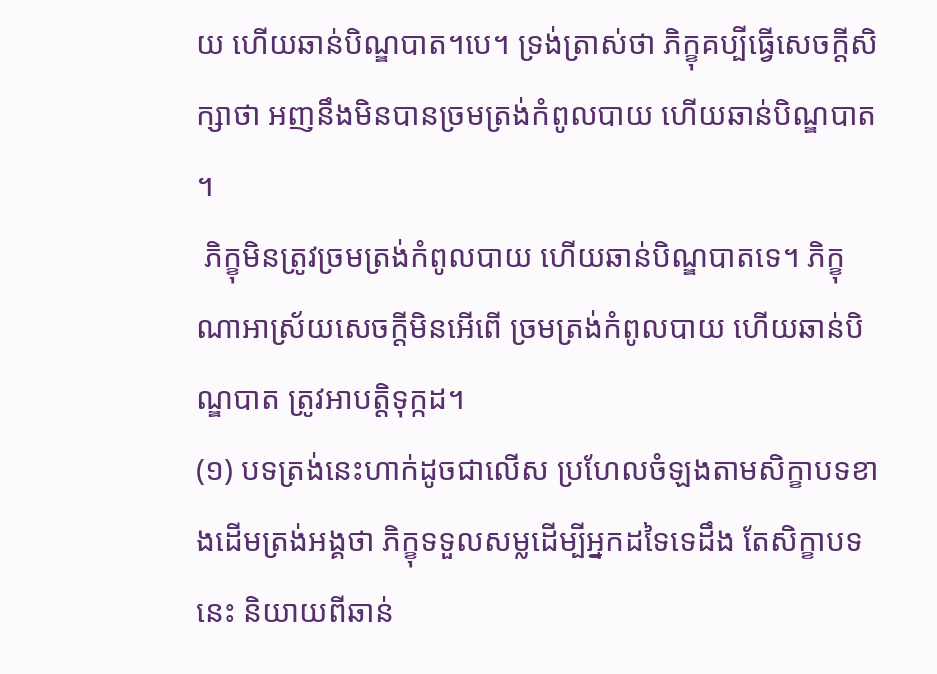យ ហើយឆាន់បិណ្ឌបាត។បេ។ ទ្រង់ត្រាស់ថា ភិក្ខុគប្បីធ្វើសេចក្តីសិក្សាថា អញនឹងមិនបានច្រមត្រង់កំពូលបាយ ហើយឆាន់បិណ្ឌបាត។
 ភិក្ខុមិនត្រូវច្រមត្រង់កំពូលបាយ ហើយឆាន់បិណ្ឌបាតទេ។ ភិក្ខុណាអាស្រ័យសេចក្តីមិនអើពើ ច្រមត្រង់កំពូលបាយ ហើយឆាន់បិណ្ឌបាត ត្រូវអាបត្តិទុក្កដ។
(១) បទត្រង់នេះហាក់ដូចជាលើស ប្រហែលចំឡងតាមសិក្ខាបទខាងដើមត្រង់អង្គថា ភិក្ខុទទួលសម្លដើម្បីអ្នកដទៃទេដឹង តែសិក្ខាបទនេះ និយាយពីឆាន់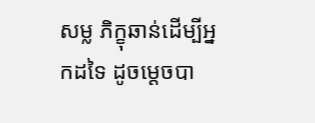សម្ល ភិក្ខុឆាន់ដើម្បីអ្នកដទៃ ដូចម្តេចបា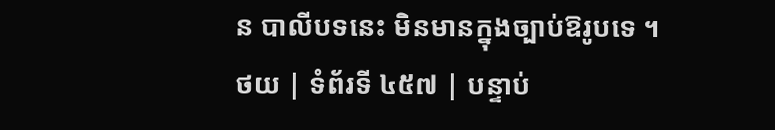ន បាលីបទនេះ មិនមានក្នុងច្បាប់ឱរូបទេ ។
ថយ | ទំព័រទី ៤៥៧ | បន្ទាប់